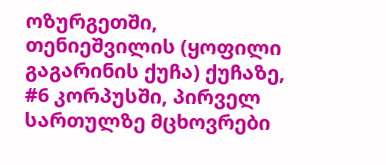ოზურგეთში, თენიეშვილის (ყოფილი გაგარინის ქუჩა) ქუჩაზე, #6 კორპუსში, პირველ სართულზე მცხოვრები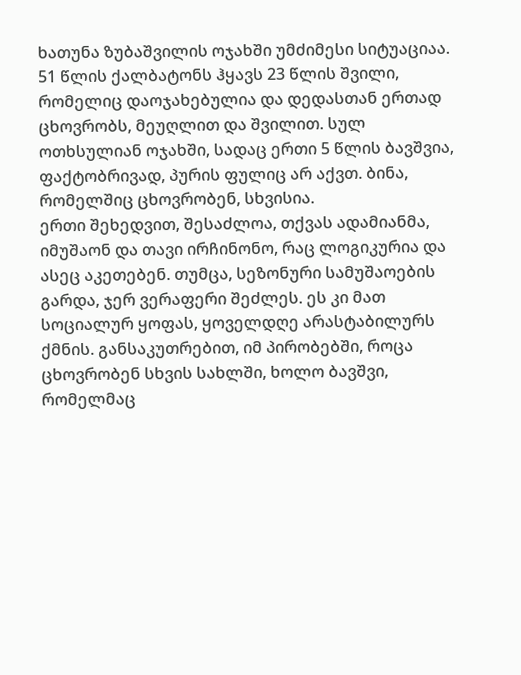ხათუნა ზუბაშვილის ოჯახში უმძიმესი სიტუაციაა.
51 წლის ქალბატონს ჰყავს 23 წლის შვილი, რომელიც დაოჯახებულია და დედასთან ერთად ცხოვრობს, მეუღლით და შვილით. სულ ოთხსულიან ოჯახში, სადაც ერთი 5 წლის ბავშვია, ფაქტობრივად, პურის ფულიც არ აქვთ. ბინა, რომელშიც ცხოვრობენ, სხვისია.
ერთი შეხედვით, შესაძლოა, თქვას ადამიანმა, იმუშაონ და თავი ირჩინონო, რაც ლოგიკურია და ასეც აკეთებენ. თუმცა, სეზონური სამუშაოების გარდა, ჯერ ვერაფერი შეძლეს. ეს კი მათ სოციალურ ყოფას, ყოველდღე არასტაბილურს ქმნის. განსაკუთრებით, იმ პირობებში, როცა ცხოვრობენ სხვის სახლში, ხოლო ბავშვი, რომელმაც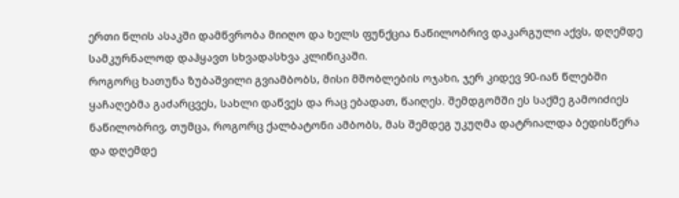ერთი წლის ასაკში დამწვრობა მიიღო და ხელს ფუნქცია ნაწილობრივ დაკარგული აქვს, დღემდე სამკურნალოდ დაჰყავთ სხვადასხვა კლინიკაში.
როგორც ხათუნა ზუბაშვილი გვიამბობს, მისი მშობლების ოჯახი, ჯერ კიდევ 90-იან წლებში ყაჩაღებმა გაძარცვეს, სახლი დაწვეს და რაც ებადათ, წაიღეს. შემდგომში ეს საქმე გამოიძიეს ნაწილობრივ, თუმცა, როგორც ქალბატონი ამბობს, მას შემდეგ უკუღმა დატრიალდა ბედისწერა და დღემდე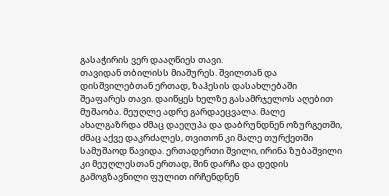გასაჭირის ვერ დააღწიეს თავი.
თავიდან თბილისს მიაშურეს. შვილთან და დისშვილებთან ერთად, ზაჰესის დასახლებაში შეაფარეს თავი. დაიწყეს ხელზე გასამრჯელოს აღებით მუშაობა. მეუღლე ადრე გარდაეცვალა. მალე ახალგაზრდა ძმაც დაეღუპა და დაბრუნდნენ ოზურგეთში, ძმაც აქვე დაკრძალეს, თვითონ კი მალე თურქეთში სამუშაოდ წავიდა. ერთადერთი შვილი, ირინა ზუბაშვილი კი მეუღლესთან ერთად, შინ დარჩა და დედის გამოგზავნილი ფულით ირჩენდნენ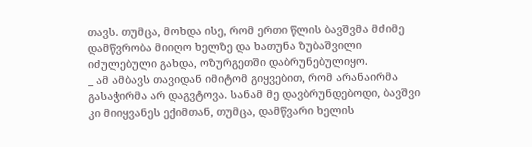თავს. თუმცა, მოხდა ისე, რომ ერთი წლის ბავშვმა მძიმე დამწვრობა მიიღო ხელზე და ხათუნა ზუბაშვილი იძულებული გახდა, ოზურგეთში დაბრუნებულიყო.
_ ამ ამბავს თავიდან იმიტომ გიყვებით, რომ არანაირმა გასაჭირმა არ დაგვტოვა. სანამ მე დავბრუნდებოდი, ბავშვი კი მიიყვანეს ექიმთან, თუმცა, დამწვარი ხელის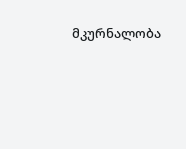მკურნალობა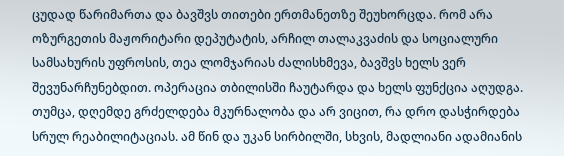ცუდად წარიმართა და ბავშვს თითები ერთმანეთზე შეუხორცდა. რომ არა ოზურგეთის მაჟორიტარი დეპუტატის, არჩილ თალაკვაძის და სოციალური სამსახურის უფროსის, თეა ლომჯარიას ძალისხმევა, ბავშვს ხელს ვერ შევუნარჩუნებდით. ოპერაცია თბილისში ჩაუტარდა და ხელს ფუნქცია აღუდგა. თუმცა, დღემდე გრძელდება მკურნალობა და არ ვიცით, რა დრო დასჭირდება სრულ რეაბილიტაციას. ამ წინ და უკან სირბილში, სხვის, მადლიანი ადამიანის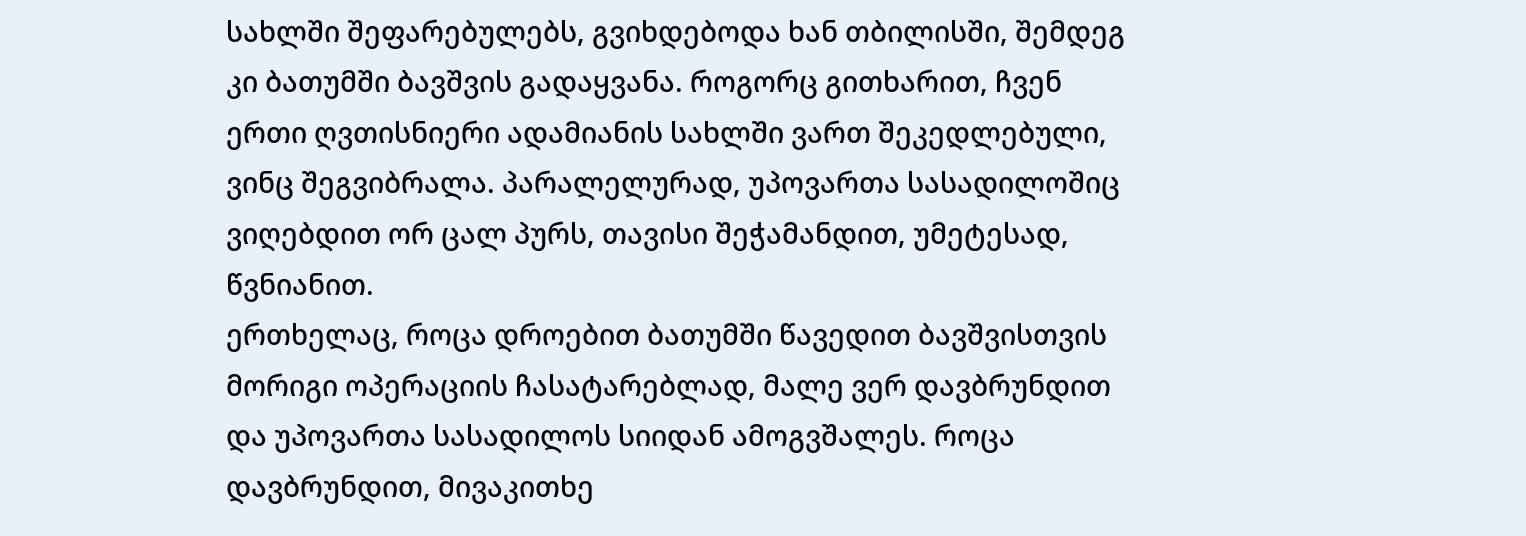სახლში შეფარებულებს, გვიხდებოდა ხან თბილისში, შემდეგ კი ბათუმში ბავშვის გადაყვანა. როგორც გითხარით, ჩვენ ერთი ღვთისნიერი ადამიანის სახლში ვართ შეკედლებული, ვინც შეგვიბრალა. პარალელურად, უპოვართა სასადილოშიც ვიღებდით ორ ცალ პურს, თავისი შეჭამანდით, უმეტესად, წვნიანით.
ერთხელაც, როცა დროებით ბათუმში წავედით ბავშვისთვის მორიგი ოპერაციის ჩასატარებლად, მალე ვერ დავბრუნდით და უპოვართა სასადილოს სიიდან ამოგვშალეს. როცა დავბრუნდით, მივაკითხე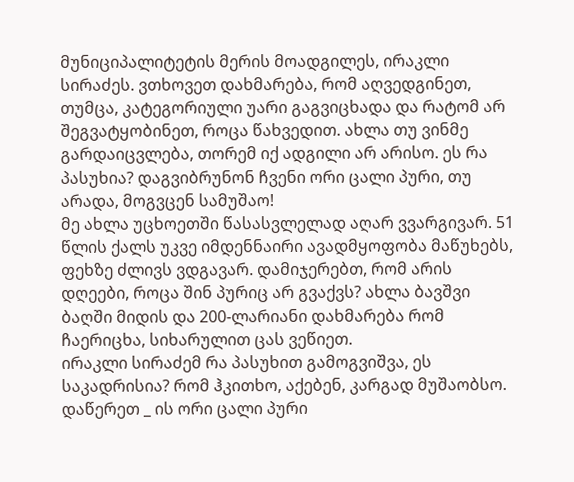მუნიციპალიტეტის მერის მოადგილეს, ირაკლი სირაძეს. ვთხოვეთ დახმარება, რომ აღვედგინეთ, თუმცა, კატეგორიული უარი გაგვიცხადა და რატომ არ შეგვატყობინეთ, როცა წახვედით. ახლა თუ ვინმე გარდაიცვლება, თორემ იქ ადგილი არ არისო. ეს რა პასუხია? დაგვიბრუნონ ჩვენი ორი ცალი პური, თუ არადა, მოგვცენ სამუშაო!
მე ახლა უცხოეთში წასასვლელად აღარ ვვარგივარ. 51 წლის ქალს უკვე იმდენნაირი ავადმყოფობა მაწუხებს, ფეხზე ძლივს ვდგავარ. დამიჯერებთ, რომ არის დღეები, როცა შინ პურიც არ გვაქვს? ახლა ბავშვი ბაღში მიდის და 200-ლარიანი დახმარება რომ ჩაერიცხა, სიხარულით ცას ვეწიეთ.
ირაკლი სირაძემ რა პასუხით გამოგვიშვა, ეს საკადრისია? რომ ჰკითხო, აქებენ, კარგად მუშაობსო. დაწერეთ _ ის ორი ცალი პური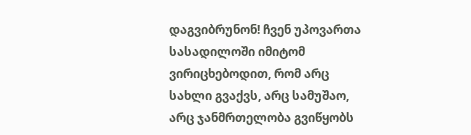დაგვიბრუნონ! ჩვენ უპოვართა სასადილოში იმიტომ ვირიცხებოდით, რომ არც სახლი გვაქვს, არც სამუშაო, არც ჯანმრთელობა გვიწყობს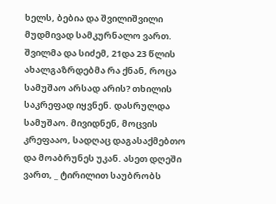ხელს, ბებია და შვილიშვილი მუდმივად სამკურნალო ვართ. შვილმა და სიძემ, 21და 23 წლის ახალგაზრდებმა რა ქნან, როცა სამუშაო არსად არის? თხილის საკრეფად იყვნენ. დასრულდა სამუშაო. მივიდნენ, მოცვის კრეფააო, სადღაც დაგასაქმებთო და მოაბრუნეს უკან. ასეთ დღეში ვართ, _ ტირილით საუბრობს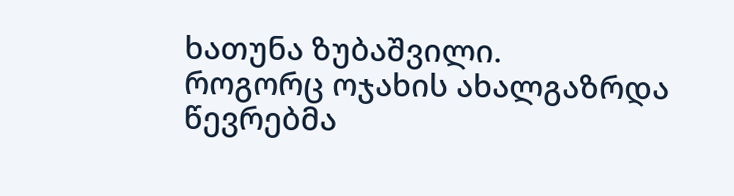ხათუნა ზუბაშვილი.
როგორც ოჯახის ახალგაზრდა წევრებმა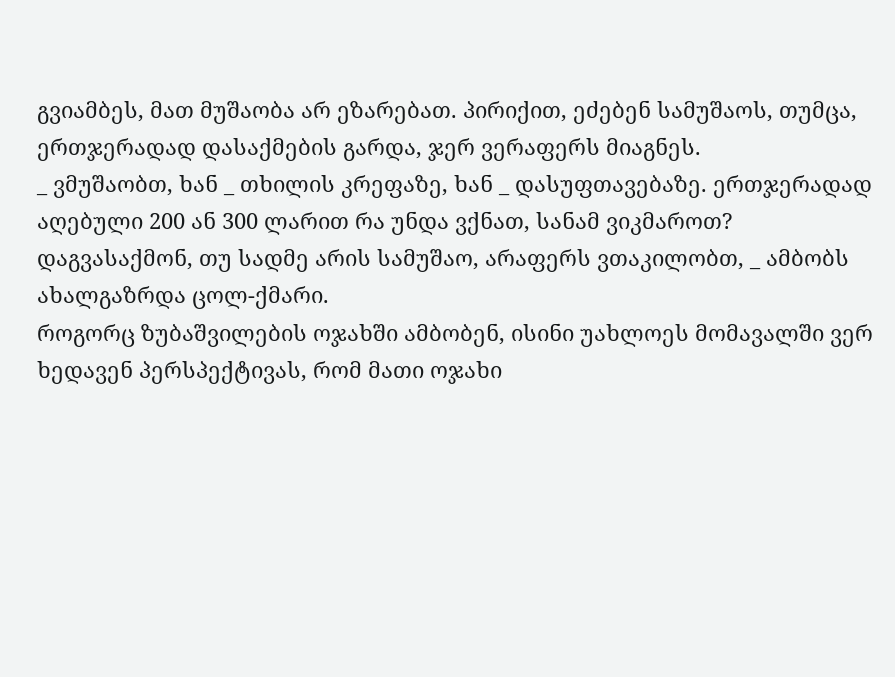გვიამბეს, მათ მუშაობა არ ეზარებათ. პირიქით, ეძებენ სამუშაოს, თუმცა, ერთჯერადად დასაქმების გარდა, ჯერ ვერაფერს მიაგნეს.
_ ვმუშაობთ, ხან _ თხილის კრეფაზე, ხან _ დასუფთავებაზე. ერთჯერადად აღებული 200 ან 300 ლარით რა უნდა ვქნათ, სანამ ვიკმაროთ? დაგვასაქმონ, თუ სადმე არის სამუშაო, არაფერს ვთაკილობთ, _ ამბობს ახალგაზრდა ცოლ-ქმარი.
როგორც ზუბაშვილების ოჯახში ამბობენ, ისინი უახლოეს მომავალში ვერ ხედავენ პერსპექტივას, რომ მათი ოჯახი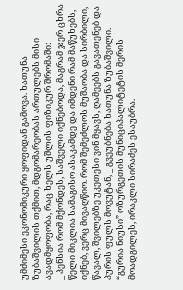უმძიმესი ეკონომიკური ყოფიდან გამოვა. ხათუნა ზუბაშვილის თქმით, მდგომარეობას ართულებს მისი ავადმყოფობა, რაც ხელს უშლის ფიზიკურ შრომაში:
_ პენსია რომ მქონდეს, საშველი იქნებოდა, მაგრამ ჯერ ცხრა წელი მიკლია სამაგისო ასაკამდე და იმდენი რამ მაწუხებს, იქნებ, ვერც მივაღწიო. რომ შემეძლოს მუშაობა და სირბილი, წავალ, შვილებზე უკეთესი ვინ მყავს, ღამეებს გავათენებ და პურის ფულს მოვუტან, _ გვეუბნება ხათუნა ზუბაშვილი.
“გურია ნიუსი” ოზურგეთის მუნიციპალიტეტის მერის მოადგილეს, ირაკლი სირაძეს ესაუბრა.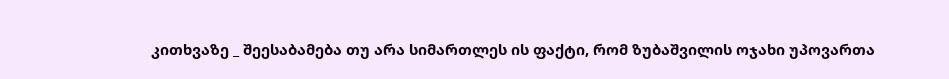კითხვაზე _ შეესაბამება თუ არა სიმართლეს ის ფაქტი, რომ ზუბაშვილის ოჯახი უპოვართა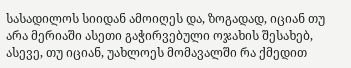სასადილოს სიიდან ამოიღეს და, ზოგადად, იციან თუ არა მერიაში ასეთი გაჭირვებული ოჯახის შესახებ, ასევე, თუ იციან, უახლოეს მომავალში რა ქმედით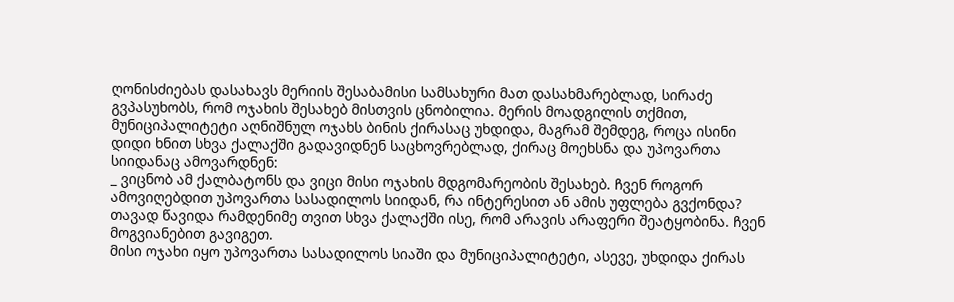ღონისძიებას დასახავს მერიის შესაბამისი სამსახური მათ დასახმარებლად, სირაძე გვპასუხობს, რომ ოჯახის შესახებ მისთვის ცნობილია. მერის მოადგილის თქმით, მუნიციპალიტეტი აღნიშნულ ოჯახს ბინის ქირასაც უხდიდა, მაგრამ შემდეგ, როცა ისინი დიდი ხნით სხვა ქალაქში გადავიდნენ საცხოვრებლად, ქირაც მოეხსნა და უპოვართა სიიდანაც ამოვარდნენ:
_ ვიცნობ ამ ქალბატონს და ვიცი მისი ოჯახის მდგომარეობის შესახებ. ჩვენ როგორ ამოვიღებდით უპოვართა სასადილოს სიიდან, რა ინტერესით ან ამის უფლება გვქონდა? თავად წავიდა რამდენიმე თვით სხვა ქალაქში ისე, რომ არავის არაფერი შეატყობინა. ჩვენ მოგვიანებით გავიგეთ.
მისი ოჯახი იყო უპოვართა სასადილოს სიაში და მუნიციპალიტეტი, ასევე, უხდიდა ქირას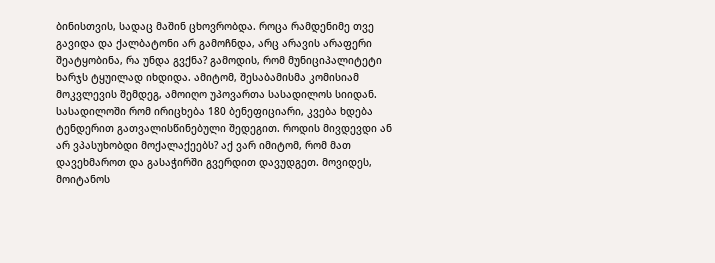ბინისთვის, სადაც მაშინ ცხოვრობდა. როცა რამდენიმე თვე გავიდა და ქალბატონი არ გამოჩნდა, არც არავის არაფერი შეატყობინა, რა უნდა გვქნა? გამოდის, რომ მუნიციპალიტეტი ხარჯს ტყუილად იხდიდა. ამიტომ, შესაბამისმა კომისიამ მოკვლევის შემდეგ, ამოიღო უპოვართა სასადილოს სიიდან. სასადილოში რომ ირიცხება 180 ბენეფიციარი, კვება ხდება ტენდერით გათვალისწინებული შედეგით. როდის მივდევდი ან არ ვპასუხობდი მოქალაქეებს? აქ ვარ იმიტომ, რომ მათ დავეხმაროთ და გასაჭირში გვერდით დავუდგეთ. მოვიდეს, მოიტანოს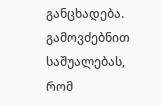განცხადება. გამოვძებნით საშუალებას, რომ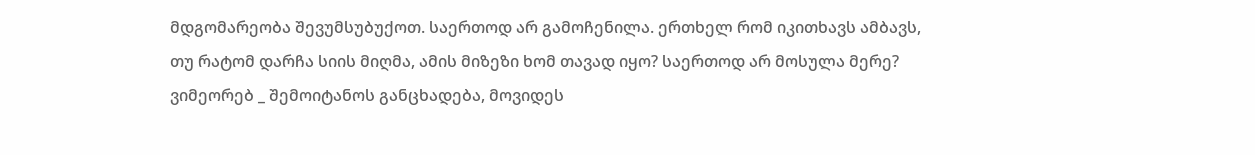მდგომარეობა შევუმსუბუქოთ. საერთოდ არ გამოჩენილა. ერთხელ რომ იკითხავს ამბავს, თუ რატომ დარჩა სიის მიღმა, ამის მიზეზი ხომ თავად იყო? საერთოდ არ მოსულა მერე? ვიმეორებ _ შემოიტანოს განცხადება, მოვიდეს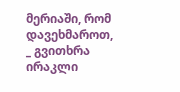მერიაში, რომ დავეხმაროთ, _ გვითხრა ირაკლი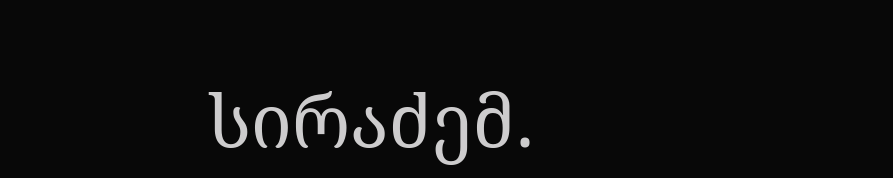სირაძემ.